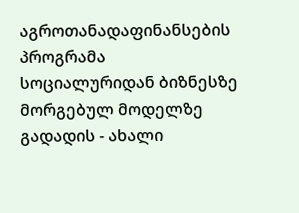აგროთანადაფინანსების პროგრამა სოციალურიდან ბიზნესზე მორგებულ მოდელზე გადადის - ახალი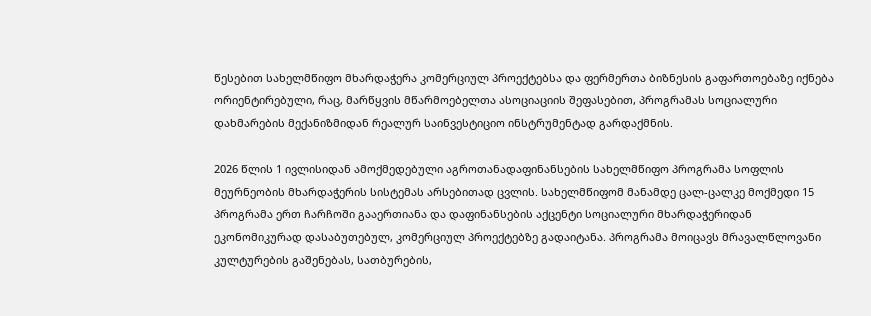წესებით სახელმწიფო მხარდაჭერა კომერციულ პროექტებსა და ფერმერთა ბიზნესის გაფართოებაზე იქნება ორიენტირებული, რაც, მარწყვის მწარმოებელთა ასოციაციის შეფასებით, პროგრამას სოციალური დახმარების მექანიზმიდან რეალურ საინვესტიციო ინსტრუმენტად გარდაქმნის.

2026 წლის 1 ივლისიდან ამოქმედებული აგროთანადაფინანსების სახელმწიფო პროგრამა სოფლის მეურნეობის მხარდაჭერის სისტემას არსებითად ცვლის. სახელმწიფომ მანამდე ცალ-ცალკე მოქმედი 15 პროგრამა ერთ ჩარჩოში გააერთიანა და დაფინანსების აქცენტი სოციალური მხარდაჭერიდან ეკონომიკურად დასაბუთებულ, კომერციულ პროექტებზე გადაიტანა. პროგრამა მოიცავს მრავალწლოვანი კულტურების გაშენებას, სათბურების,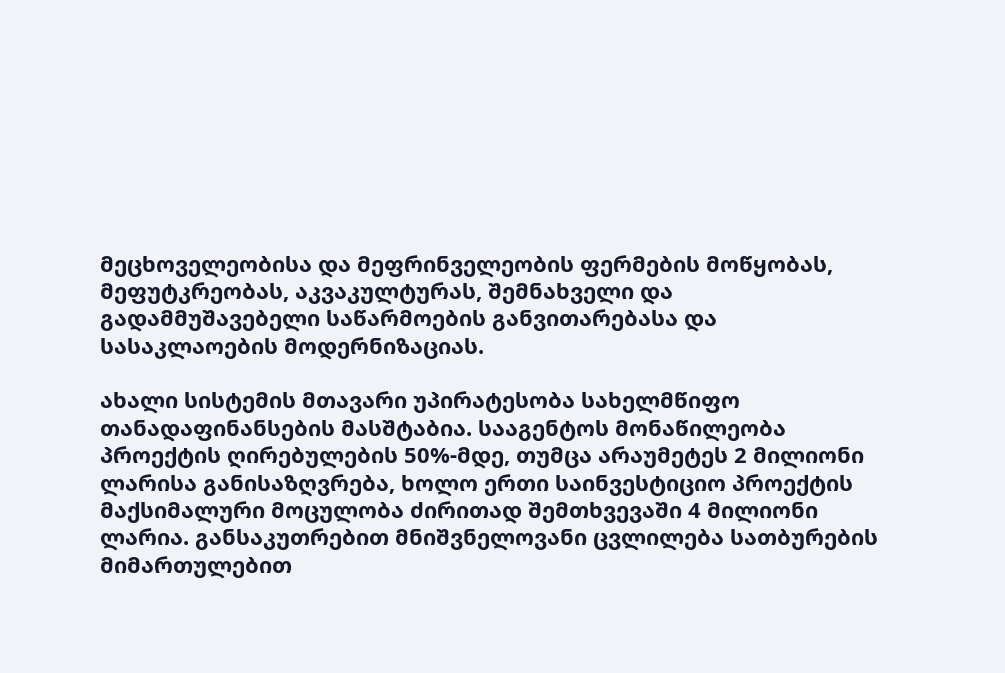მეცხოველეობისა და მეფრინველეობის ფერმების მოწყობას, მეფუტკრეობას, აკვაკულტურას, შემნახველი და გადამმუშავებელი საწარმოების განვითარებასა და სასაკლაოების მოდერნიზაციას.

ახალი სისტემის მთავარი უპირატესობა სახელმწიფო თანადაფინანსების მასშტაბია. სააგენტოს მონაწილეობა პროექტის ღირებულების 50%-მდე, თუმცა არაუმეტეს 2 მილიონი ლარისა განისაზღვრება, ხოლო ერთი საინვესტიციო პროექტის მაქსიმალური მოცულობა ძირითად შემთხვევაში 4 მილიონი ლარია. განსაკუთრებით მნიშვნელოვანი ცვლილება სათბურების მიმართულებით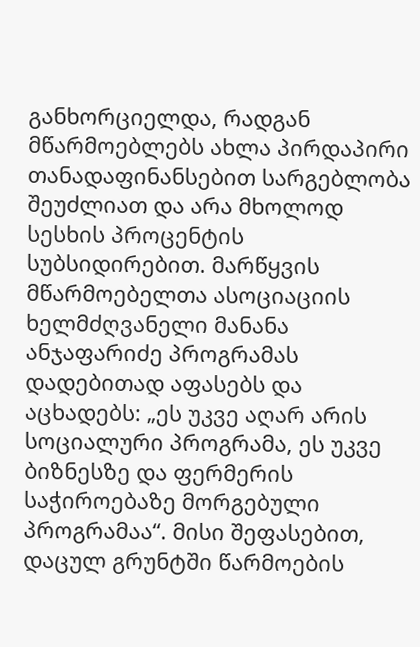განხორციელდა, რადგან მწარმოებლებს ახლა პირდაპირი თანადაფინანსებით სარგებლობა შეუძლიათ და არა მხოლოდ სესხის პროცენტის სუბსიდირებით. მარწყვის მწარმოებელთა ასოციაციის ხელმძღვანელი მანანა ანჯაფარიძე პროგრამას დადებითად აფასებს და აცხადებს: „ეს უკვე აღარ არის სოციალური პროგრამა, ეს უკვე ბიზნესზე და ფერმერის საჭიროებაზე მორგებული პროგრამაა“. მისი შეფასებით, დაცულ გრუნტში წარმოების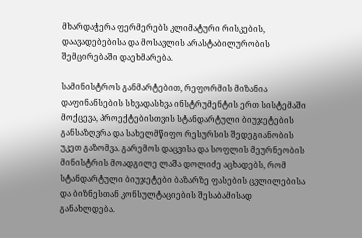მხარდაჭერა ფერმერებს კლიმატური რისკების, დაავადებებისა და მოსავლის არასტაბილურობის შემცირებაში დაეხმარება.

სამინისტროს განმარტებით, რეფორმის მიზანია დაფინანსების სხვადასხვა ინსტრუმენტის ერთ სისტემაში მოქცევა, პროექტებისთვის სტანდარტული ბიუჯეტების განსაზღვრა და სახელმწიფო რესურსის შედეგიანობის უკეთ გაზომვა. გარემოს დაცვისა და სოფლის მეურნეობის მინისტრის მოადგილე ლაშა დოლიძე აცხადებს, რომ სტანდარტული ბიუჯეტები ბაზარზე ფასების ცვლილებისა და ბიზნესთან კონსულტაციების შესაბამისად განახლდება.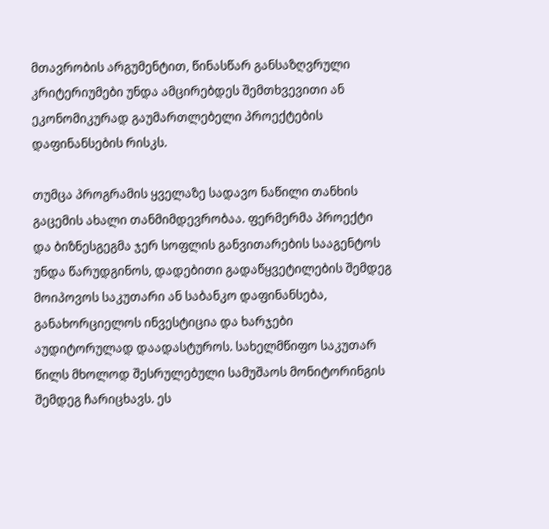მთავრობის არგუმენტით, წინასწარ განსაზღვრული კრიტერიუმები უნდა ამცირებდეს შემთხვევითი ან ეკონომიკურად გაუმართლებელი პროექტების დაფინანსების რისკს.

თუმცა პროგრამის ყველაზე სადავო ნაწილი თანხის გაცემის ახალი თანმიმდევრობაა. ფერმერმა პროექტი და ბიზნესგეგმა ჯერ სოფლის განვითარების სააგენტოს უნდა წარუდგინოს, დადებითი გადაწყვეტილების შემდეგ მოიპოვოს საკუთარი ან საბანკო დაფინანსება, განახორციელოს ინვესტიცია და ხარჯები აუდიტორულად დაადასტუროს. სახელმწიფო საკუთარ წილს მხოლოდ შესრულებული სამუშაოს მონიტორინგის შემდეგ ჩარიცხავს. ეს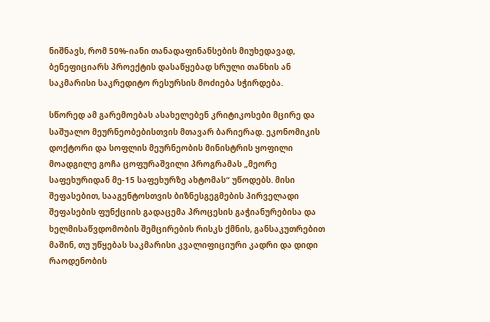ნიშნავს, რომ 50%-იანი თანადაფინანსების მიუხედავად, ბენეფიციარს პროექტის დასაწყებად სრული თანხის ან საკმარისი საკრედიტო რესურსის მოძიება სჭირდება.

სწორედ ამ გარემოებას ასახელებენ კრიტიკოსები მცირე და საშუალო მეურნეობებისთვის მთავარ ბარიერად. ეკონომიკის დოქტორი და სოფლის მეურნეობის მინისტრის ყოფილი მოადგილე გოჩა ცოფურაშვილი პროგრამას „მეორე საფეხურიდან მე-15 საფეხურზე ახტომას“ უწოდებს. მისი შეფასებით, სააგენტოსთვის ბიზნესგეგმების პირველადი შეფასების ფუნქციის გადაცემა პროცესის გაჭიანურებისა და ხელმისაწვდომობის შემცირების რისკს ქმნის, განსაკუთრებით მაშინ, თუ უწყებას საკმარისი კვალიფიციური კადრი და დიდი რაოდენობის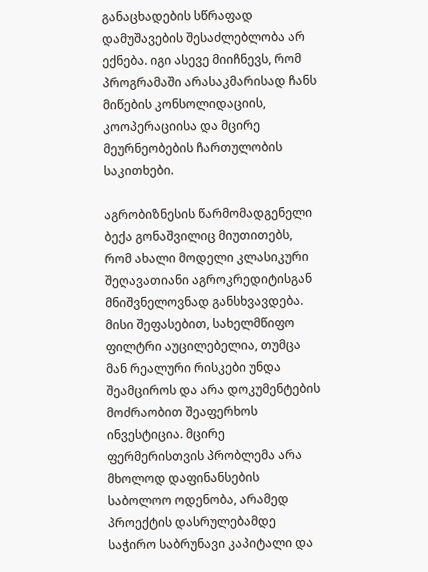განაცხადების სწრაფად დამუშავების შესაძლებლობა არ ექნება. იგი ასევე მიიჩნევს, რომ პროგრამაში არასაკმარისად ჩანს მიწების კონსოლიდაციის, კოოპერაციისა და მცირე მეურნეობების ჩართულობის საკითხები.

აგრობიზნესის წარმომადგენელი ბექა გონაშვილიც მიუთითებს, რომ ახალი მოდელი კლასიკური შეღავათიანი აგროკრედიტისგან მნიშვნელოვნად განსხვავდება. მისი შეფასებით, სახელმწიფო ფილტრი აუცილებელია, თუმცა მან რეალური რისკები უნდა შეამციროს და არა დოკუმენტების მოძრაობით შეაფერხოს ინვესტიცია. მცირე ფერმერისთვის პრობლემა არა მხოლოდ დაფინანსების საბოლოო ოდენობა, არამედ პროექტის დასრულებამდე საჭირო საბრუნავი კაპიტალი და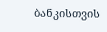ბანკისთვის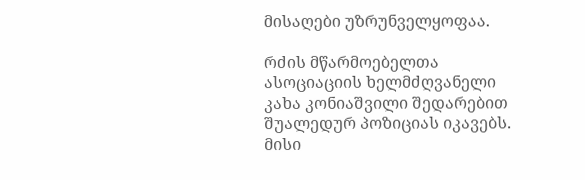მისაღები უზრუნველყოფაა.

რძის მწარმოებელთა ასოციაციის ხელმძღვანელი კახა კონიაშვილი შედარებით შუალედურ პოზიციას იკავებს. მისი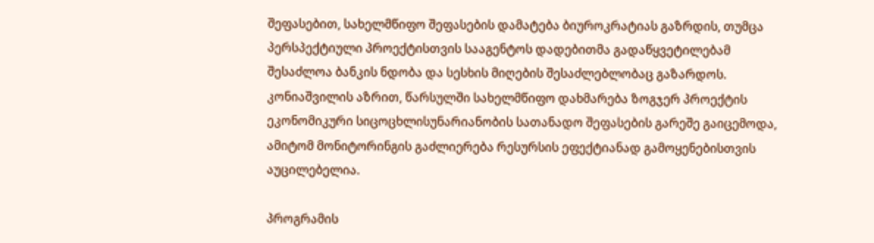შეფასებით, სახელმწიფო შეფასების დამატება ბიუროკრატიას გაზრდის, თუმცა პერსპექტიული პროექტისთვის სააგენტოს დადებითმა გადაწყვეტილებამ შესაძლოა ბანკის ნდობა და სესხის მიღების შესაძლებლობაც გაზარდოს. კონიაშვილის აზრით, წარსულში სახელმწიფო დახმარება ზოგჯერ პროექტის ეკონომიკური სიცოცხლისუნარიანობის სათანადო შეფასების გარეშე გაიცემოდა, ამიტომ მონიტორინგის გაძლიერება რესურსის ეფექტიანად გამოყენებისთვის აუცილებელია.

პროგრამის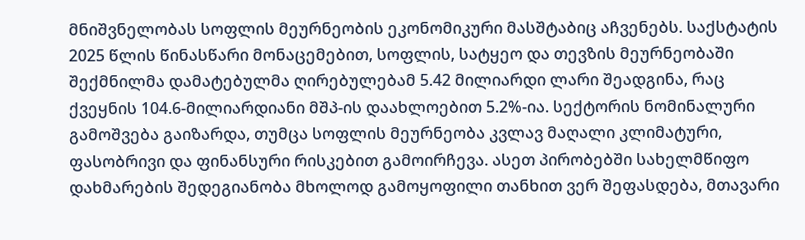მნიშვნელობას სოფლის მეურნეობის ეკონომიკური მასშტაბიც აჩვენებს. საქსტატის 2025 წლის წინასწარი მონაცემებით, სოფლის, სატყეო და თევზის მეურნეობაში შექმნილმა დამატებულმა ღირებულებამ 5.42 მილიარდი ლარი შეადგინა, რაც ქვეყნის 104.6-მილიარდიანი მშპ-ის დაახლოებით 5.2%-ია. სექტორის ნომინალური გამოშვება გაიზარდა, თუმცა სოფლის მეურნეობა კვლავ მაღალი კლიმატური, ფასობრივი და ფინანსური რისკებით გამოირჩევა. ასეთ პირობებში სახელმწიფო დახმარების შედეგიანობა მხოლოდ გამოყოფილი თანხით ვერ შეფასდება, მთავარი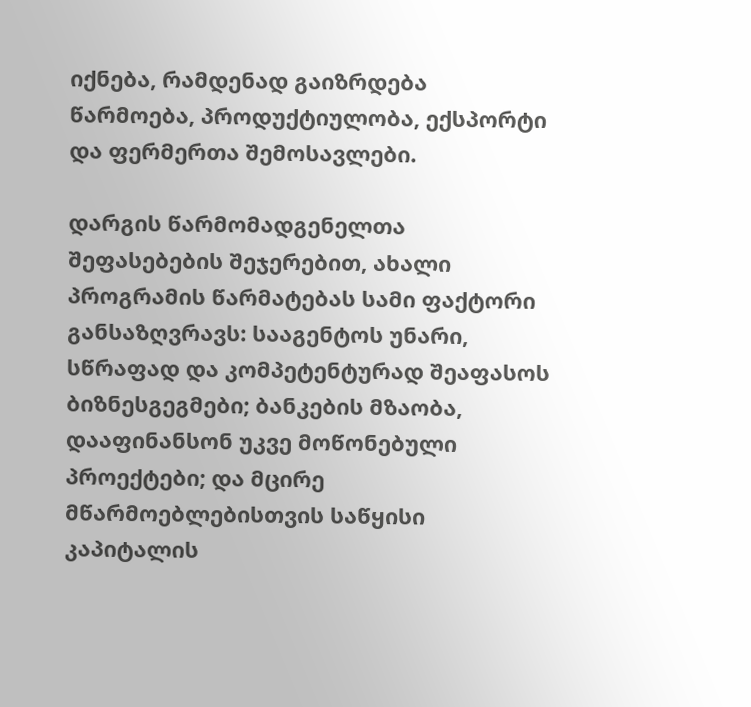იქნება, რამდენად გაიზრდება წარმოება, პროდუქტიულობა, ექსპორტი და ფერმერთა შემოსავლები.

დარგის წარმომადგენელთა შეფასებების შეჯერებით, ახალი პროგრამის წარმატებას სამი ფაქტორი განსაზღვრავს: სააგენტოს უნარი, სწრაფად და კომპეტენტურად შეაფასოს ბიზნესგეგმები; ბანკების მზაობა, დააფინანსონ უკვე მოწონებული პროექტები; და მცირე მწარმოებლებისთვის საწყისი კაპიტალის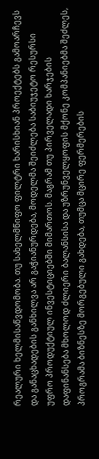რეალური ხელმისაწვდომობა. თუ სახელმწიფო ფილტრი ხარისხიან პროექტებს გამოარჩევს და განაცხადების განხილვა არ გაჭიანურდება, მოდელმა შეიძლება საბიუჯეტო რესურსი უფრო პროდუქტიულ ინვესტიციებში მიმართოს. მაგრამ თუ პირველადი ხარჯების დაფინანსება მხოლოდ ძლიერი ბალანსისა და უზრუნველყოფის მქონე კომპანიებმა შეძლეს, პროგრამა ბიზნესზე მორგებული გახდება, თუმცა მცირე ფერმერების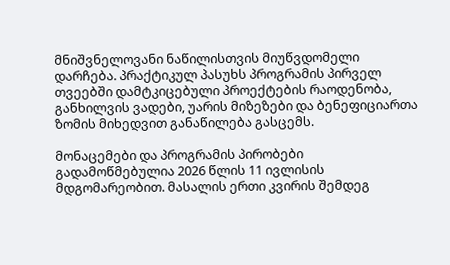მნიშვნელოვანი ნაწილისთვის მიუწვდომელი დარჩება. პრაქტიკულ პასუხს პროგრამის პირველ თვეებში დამტკიცებული პროექტების რაოდენობა, განხილვის ვადები, უარის მიზეზები და ბენეფიციართა ზომის მიხედვით განაწილება გასცემს.

მონაცემები და პროგრამის პირობები გადამოწმებულია 2026 წლის 11 ივლისის მდგომარეობით. მასალის ერთი კვირის შემდეგ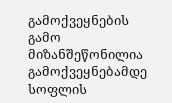გამოქვეყნების გამო მიზანშეწონილია გამოქვეყნებამდე სოფლის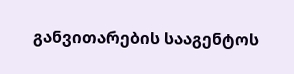განვითარების სააგენტოს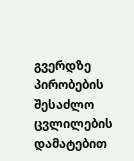გვერდზე პირობების შესაძლო ცვლილების დამატებით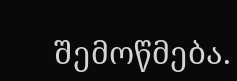შემოწმება.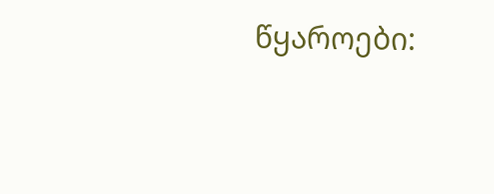წყაროები: